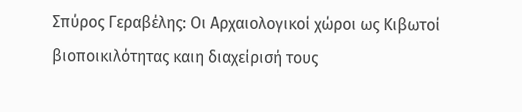Σπύρος Γεραβέλης: Οι Αρχαιολογικοί χώροι ως Κιβωτοί βιοποικιλότητας καιη διαχείρισή τους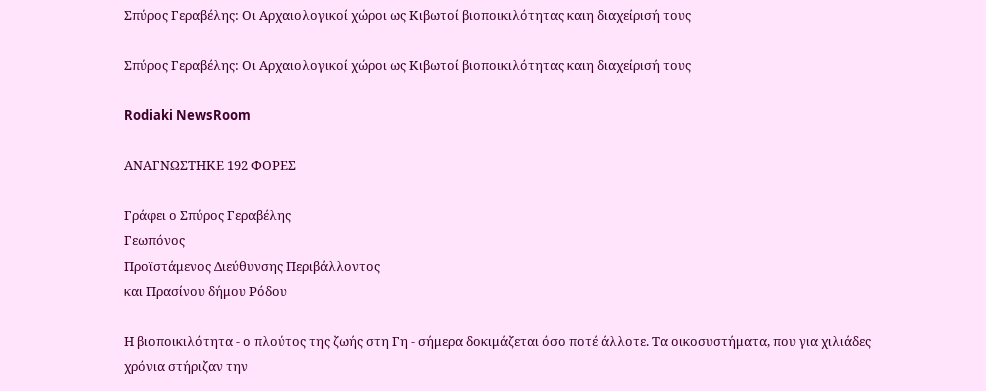Σπύρος Γεραβέλης: Οι Αρχαιολογικοί χώροι ως Κιβωτοί βιοποικιλότητας καιη διαχείρισή τους

Σπύρος Γεραβέλης: Οι Αρχαιολογικοί χώροι ως Κιβωτοί βιοποικιλότητας καιη διαχείρισή τους

Rodiaki NewsRoom

ΑΝΑΓΝΩΣΤΗΚΕ 192 ΦΟΡΕΣ

Γράφει ο Σπύρος Γεραβέλης
Γεωπόνος
Προϊστάμενος Διεύθυνσης Περιβάλλοντος
και Πρασίνου δήμου Ρόδου

Η βιοποικιλότητα - ο πλούτος της ζωής στη Γη - σήμερα δοκιμάζεται όσο ποτέ άλλοτε. Τα οικοσυστήματα, που για χιλιάδες χρόνια στήριζαν την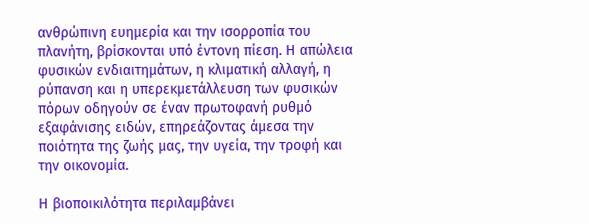ανθρώπινη ευημερία και την ισορροπία του πλανήτη, βρίσκονται υπό έντονη πίεση. Η απώλεια φυσικών ενδιαιτημάτων, η κλιματική αλλαγή, η ρύπανση και η υπερεκμετάλλευση των φυσικών πόρων οδηγούν σε έναν πρωτοφανή ρυθμό εξαφάνισης ειδών, επηρεάζοντας άμεσα την ποιότητα της ζωής μας, την υγεία, την τροφή και την οικονομία.

Η βιοποικιλότητα περιλαμβάνει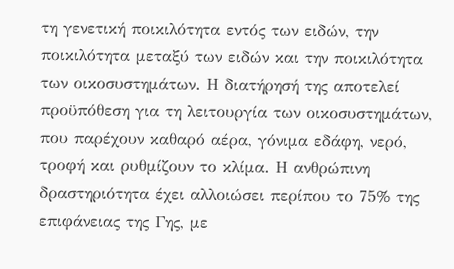τη γενετική ποικιλότητα εντός των ειδών, την ποικιλότητα μεταξύ των ειδών και την ποικιλότητα των οικοσυστημάτων. Η διατήρησή της αποτελεί προϋπόθεση για τη λειτουργία των οικοσυστημάτων, που παρέχουν καθαρό αέρα, γόνιμα εδάφη, νερό, τροφή και ρυθμίζουν το κλίμα. Η ανθρώπινη δραστηριότητα έχει αλλοιώσει περίπου το 75% της επιφάνειας της Γης, με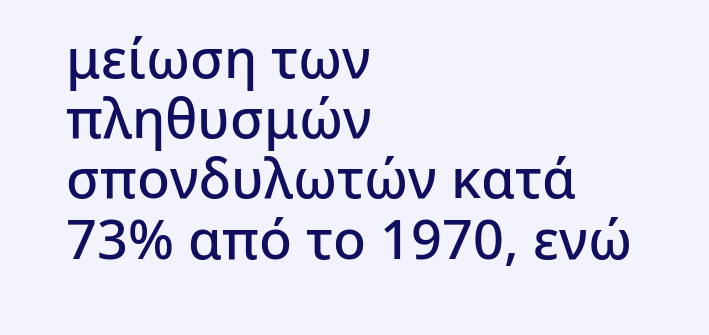μείωση των πληθυσμών σπονδυλωτών κατά 73% από το 1970, ενώ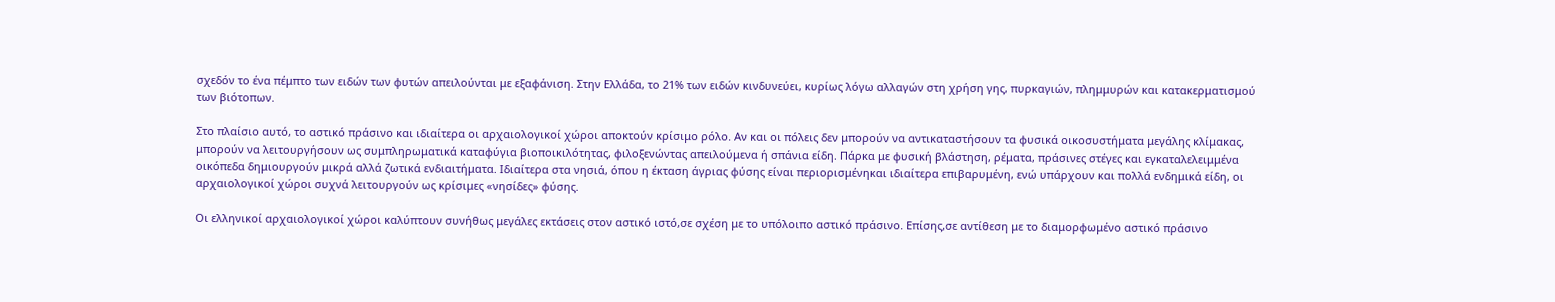σχεδόν το ένα πέμπτο των ειδών των φυτών απειλούνται με εξαφάνιση. Στην Ελλάδα, το 21% των ειδών κινδυνεύει, κυρίως λόγω αλλαγών στη χρήση γης, πυρκαγιών, πλημμυρών και κατακερματισμού των βιότοπων.

Στο πλαίσιο αυτό, το αστικό πράσινο και ιδιαίτερα οι αρχαιολογικοί χώροι αποκτούν κρίσιμο ρόλο. Αν και οι πόλεις δεν μπορούν να αντικαταστήσουν τα φυσικά οικοσυστήματα μεγάλης κλίμακας, μπορούν να λειτουργήσουν ως συμπληρωματικά καταφύγια βιοποικιλότητας, φιλοξενώντας απειλούμενα ή σπάνια είδη. Πάρκα με φυσική βλάστηση, ρέματα, πράσινες στέγες και εγκαταλελειμμένα οικόπεδα δημιουργούν μικρά αλλά ζωτικά ενδιαιτήματα. Ιδιαίτερα στα νησιά, όπου η έκταση άγριας φύσης είναι περιορισμένηκαι ιδιαίτερα επιβαρυμένη, ενώ υπάρχουν και πολλά ενδημικά είδη, οι αρχαιολογικοί χώροι συχνά λειτουργούν ως κρίσιμες «νησίδες» φύσης.

Οι ελληνικοί αρχαιολογικοί χώροι καλύπτουν συνήθως μεγάλες εκτάσεις στον αστικό ιστό,σε σχέση με το υπόλοιπο αστικό πράσινο. Επίσης,σε αντίθεση με το διαμορφωμένο αστικό πράσινο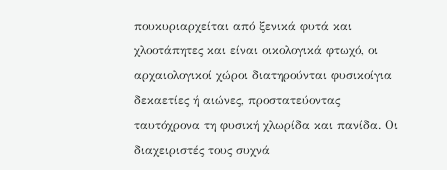πουκυριαρχείται από ξενικά φυτά και χλοοτάπητες και είναι οικολογικά φτωχό, οι αρχαιολογικοί χώροι διατηρούνται φυσικοίγια δεκαετίες ή αιώνες, προστατεύοντας ταυτόχρονα τη φυσική χλωρίδα και πανίδα. Οι διαχειριστές τους συχνά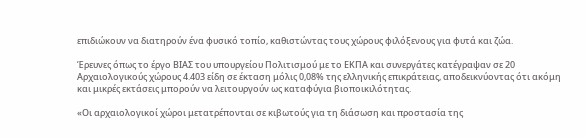επιδιώκουν να διατηρούν ένα φυσικό τοπίο, καθιστώντας τους χώρους φιλόξενους για φυτά και ζώα.

Έρευνες όπως το έργο ΒΙΑΣ του υπουργείου Πολιτισμού με το ΕΚΠΑ και συνεργάτες κατέγραψαν σε 20 Αρχαιολογικούς χώρους 4.403 είδη σε έκταση μόλις 0,08% της ελληνικής επικράτειας, αποδεικνύοντας ότι ακόμη και μικρές εκτάσεις μπορούν να λειτουργούν ως καταφύγια βιοποικιλότητας.

«Οι αρχαιολογικοί χώροι μετατρέπονται σε κιβωτούς για τη διάσωση και προστασία της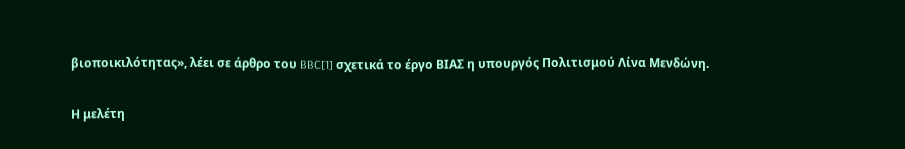βιοποικιλότητας», λέει σε άρθρο του BBC[1] σχετικά το έργο ΒΙΑΣ η υπουργός Πολιτισμού Λίνα Μενδώνη.

Η μελέτη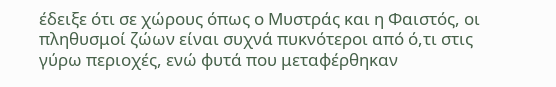έδειξε ότι σε χώρους όπως ο Μυστράς και η Φαιστός, οι πληθυσμοί ζώων είναι συχνά πυκνότεροι από ό,τι στις γύρω περιοχές, ενώ φυτά που μεταφέρθηκαν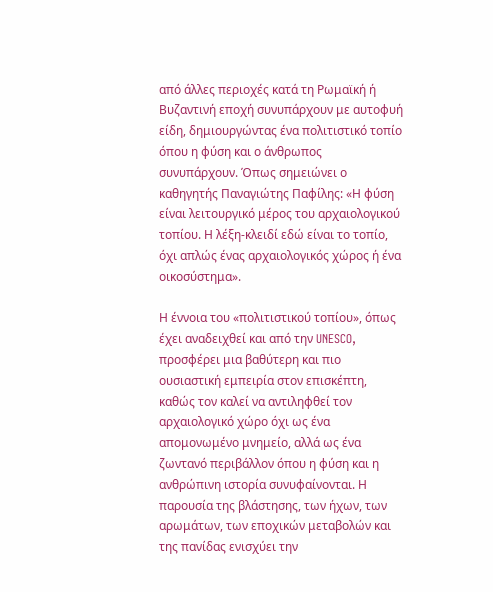από άλλες περιοχές κατά τη Ρωμαϊκή ή Βυζαντινή εποχή συνυπάρχουν με αυτοφυή είδη, δημιουργώντας ένα πολιτιστικό τοπίο όπου η φύση και ο άνθρωπος συνυπάρχουν. Όπως σημειώνει ο καθηγητής Παναγιώτης Παφίλης: «Η φύση είναι λειτουργικό μέρος του αρχαιολογικού τοπίου. Η λέξη-κλειδί εδώ είναι το τοπίο, όχι απλώς ένας αρχαιολογικός χώρος ή ένα οικοσύστημα».

Η έννοια του «πολιτιστικού τοπίου», όπως έχει αναδειχθεί και από την UNESCO, προσφέρει μια βαθύτερη και πιο ουσιαστική εμπειρία στον επισκέπτη, καθώς τον καλεί να αντιληφθεί τον αρχαιολογικό χώρο όχι ως ένα απομονωμένο μνημείο, αλλά ως ένα ζωντανό περιβάλλον όπου η φύση και η ανθρώπινη ιστορία συνυφαίνονται. Η παρουσία της βλάστησης, των ήχων, των αρωμάτων, των εποχικών μεταβολών και της πανίδας ενισχύει την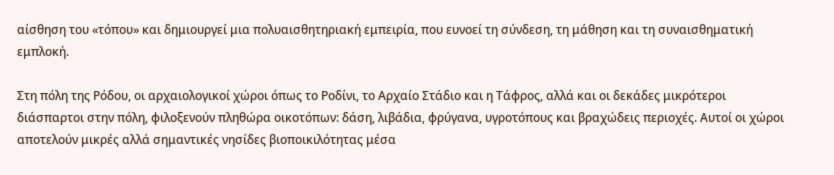αίσθηση του «τόπου» και δημιουργεί μια πολυαισθητηριακή εμπειρία, που ευνοεί τη σύνδεση, τη μάθηση και τη συναισθηματική εμπλοκή.

Στη πόλη της Ρόδου, οι αρχαιολογικοί χώροι όπως το Ροδίνι, το Αρχαίο Στάδιο και η Τάφρος, αλλά και οι δεκάδες μικρότεροι διάσπαρτοι στην πόλη, φιλοξενούν πληθώρα οικοτόπων: δάση, λιβάδια, φρύγανα, υγροτόπους και βραχώδεις περιοχές. Αυτοί οι χώροι αποτελούν μικρές αλλά σημαντικές νησίδες βιοποικιλότητας μέσα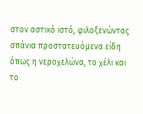στον αστικό ιστό, φιλοξενώντας σπάνια προστατευόμενα είδη όπως η νεροχελώνα, το χέλι και το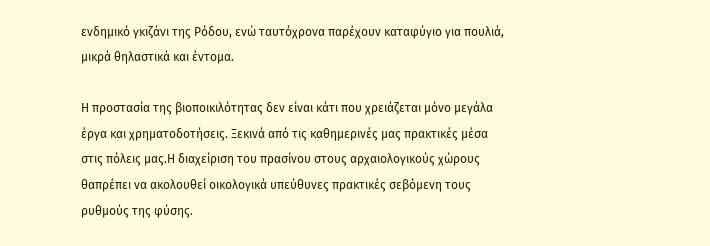ενδημικό γκιζάνι της Ρόδου, ενώ ταυτόχρονα παρέχουν καταφύγιο για πουλιά, μικρά θηλαστικά και έντομα.

Η προστασία της βιοποικιλότητας δεν είναι κάτι που χρειάζεται μόνο μεγάλα έργα και χρηματοδοτήσεις. Ξεκινά από τις καθημερινές μας πρακτικές μέσα στις πόλεις μας.Η διαχείριση του πρασίνου στους αρχαιολογικούς χώρους θαπρέπει να ακολουθεί οικολογικά υπεύθυνες πρακτικές σεβόμενη τους ρυθμούς της φύσης.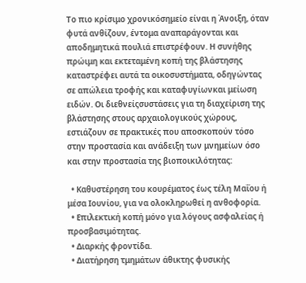Το πιο κρίσιμο χρονικόσημείο είναι η Άνοιξη, όταν φυτά ανθίζουν, έντομα αναπαράγονται και αποδημητικά πουλιά επιστρέφουν. Η συνήθης πρώιμη και εκτεταμένη κοπή της βλάστησης καταστρέφει αυτά τα οικοσυστήματα, οδηγώντας σε απώλεια τροφής και καταφυγίωνκαι μείωση ειδών. Οι διεθνείςσυστάσεις για τη διαχείριση της βλάστησης στους αρχαιολογικούς χώρους, εστιάζουν σε πρακτικές που αποσκοπούν τόσο στην προστασία και ανάδειξη των μνημείων όσο και στην προστασία της βιοποικιλότητας:

  • Καθυστέρηση του κουρέματος έως τέλη Μαΐου ή μέσα Ιουνίου, για να ολοκληρωθεί η ανθοφορία.
  • Επιλεκτική κοπή μόνο για λόγους ασφαλείας ή προσβασιμότητας.
  • Διαρκής φροντίδα.
  • Διατήρηση τμημάτων άθικτης φυσικής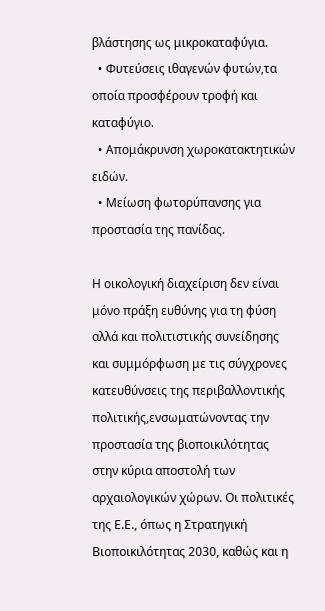βλάστησης ως μικροκαταφύγια.
  • Φυτεύσεις ιθαγενών φυτών,τα οποία προσφέρουν τροφή και καταφύγιο.
  • Απομάκρυνση χωροκατακτητικών ειδών.
  • Μείωση φωτορύπανσης για προστασία της πανίδας.

Η οικολογική διαχείριση δεν είναι μόνο πράξη ευθύνης για τη φύση αλλά και πολιτιστικής συνείδησης και συμμόρφωση με τις σύγχρονες κατευθύνσεις της περιβαλλοντικής πολιτικής,ενσωματώνοντας την προστασία της βιοποικιλότητας στην κύρια αποστολή των αρχαιολογικών χώρων. Οι πολιτικές της Ε.Ε., όπως η Στρατηγική Βιοποικιλότητας 2030, καθώς και η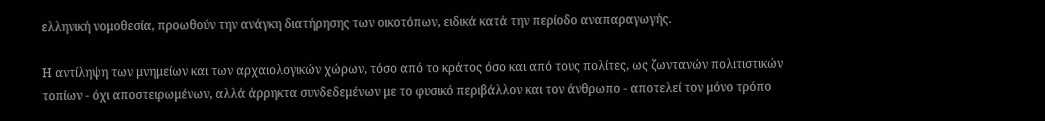ελληνική νομοθεσία, προωθούν την ανάγκη διατήρησης των οικοτόπων, ειδικά κατά την περίοδο αναπαραγωγής.

Η αντίληψη των μνημείων και των αρχαιολογικών χώρων, τόσο από το κράτος όσο και από τους πολίτες, ως ζωντανών πολιτιστικών τοπίων - όχι αποστειρωμένων, αλλά άρρηκτα συνδεδεμένων με το φυσικό περιβάλλον και τον άνθρωπο - αποτελεί τον μόνο τρόπο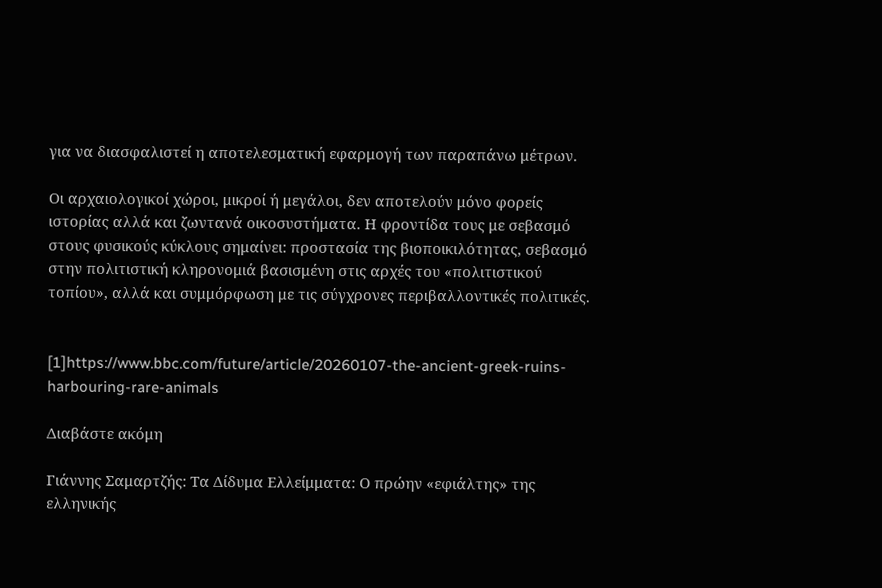για να διασφαλιστεί η αποτελεσματική εφαρμογή των παραπάνω μέτρων.

Οι αρχαιολογικοί χώροι, μικροί ή μεγάλοι, δεν αποτελούν μόνο φορείς ιστορίας αλλά και ζωντανά οικοσυστήματα. Η φροντίδα τους με σεβασμό στους φυσικούς κύκλους σημαίνει: προστασία της βιοποικιλότητας, σεβασμό στην πολιτιστική κληρονομιά βασισμένη στις αρχές του «πολιτιστικού τοπίου», αλλά και συμμόρφωση με τις σύγχρονες περιβαλλοντικές πολιτικές.


[1]https://www.bbc.com/future/article/20260107-the-ancient-greek-ruins-harbouring-rare-animals

Διαβάστε ακόμη

Γιάννης Σαμαρτζής: Τα Δίδυμα Ελλείμματα: Ο πρώην «εφιάλτης» της ελληνικής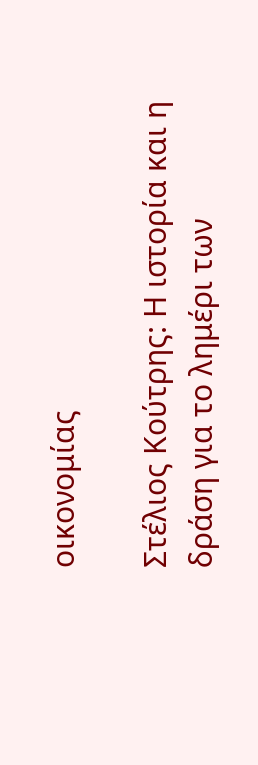οικονομίας

Στέλιος Κούτρης: Η ιστορία και η δράση για το λημέρι των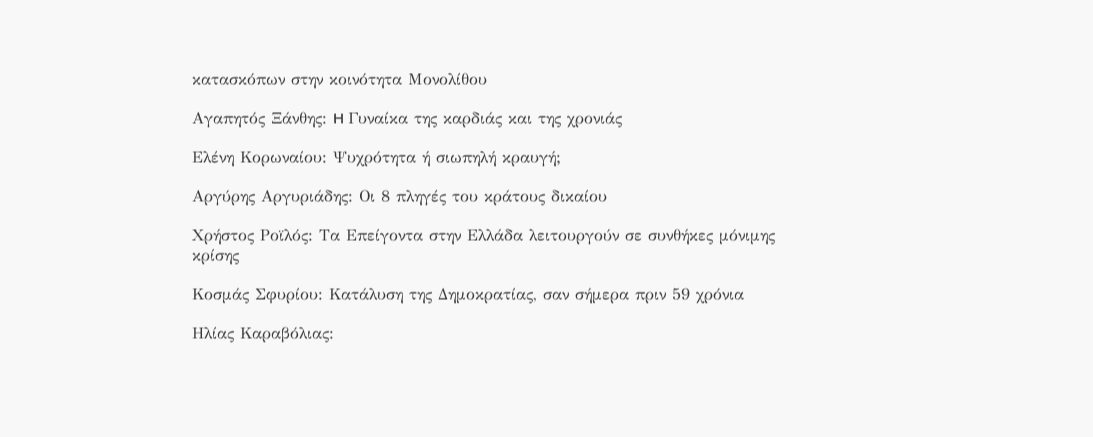κατασκόπων στην κοινότητα Μονολίθου

Αγαπητός Ξάνθης: H Γυναίκα της καρδιάς και της χρονιάς

Ελένη Κορωναίου: Ψυχρότητα ή σιωπηλή κραυγή;

Αργύρης Αργυριάδης: Οι 8 πληγές του κράτους δικαίου

Χρήστος Ροϊλός: Τα Επείγοντα στην Ελλάδα λειτουργούν σε συνθήκες μόνιμης κρίσης

Κοσμάς Σφυρίου: Κατάλυση της Δημοκρατίας, σαν σήμερα πριν 59 χρόνια

Ηλίας Καραβόλιας: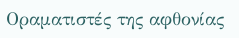Οραματιστές της αφθονίας